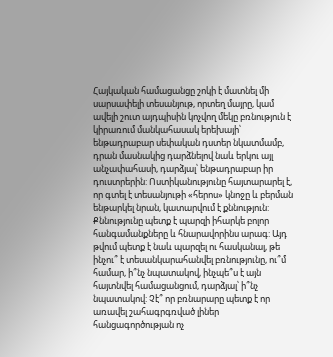Հայկական համացանցը շոկի է մատնել մի սարսափելի տեսանյութ, որտեղ մայրը, կամ ավելի շուտ այդպիսին կոչվող մեկը բռնություն է կիրառում մանկահասակ երեխայի՝ ենթադրաբար սեփական դստեր նկատմամբ, դրան մասնակից դարձնելով նաև երկու այլ անչափահասի, դարձյալ՝ ենթադրաբար իր դուստրերին: Ոստիկանությունը հայտարարել է, որ գտել է տեսանյութի «հերոս» կնոջը և բերման ենթարկել նրան, կատարվում է քննություն: Քննությունը պետք է պարզի իհարկե բոլոր հանգամանքները և հնարավորինս արագ: Այդ թվում պետք է նաև պարզել ու հասկանալ, թե ինչու՞ է տեսանկարահանվել բռնությունը, ու՞մ համար, ի՞նչ նպատակով, ինչպե՞ս է այն հայտնվել համացանցում, դարձյալ՝ ի՞նչ նպատակով: Չէ՞ որ բռնարարը պետք է որ առավել շահագրգռված լիներ հանցագործության ոչ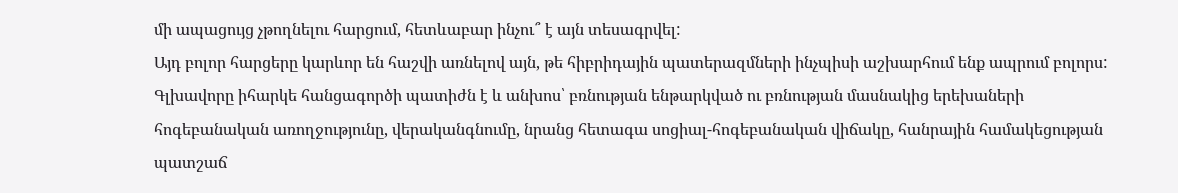մի ապացույց չթողնելու հարցում, հետևաբար ինչու՞ է այն տեսագրվել:
Այդ բոլոր հարցերը կարևոր են հաշվի առնելով այն, թե հիբրիդային պատերազմների ինչպիսի աշխարհում ենք ապրում բոլորս: Գլխավորը իհարկե հանցագործի պատիժն է և անխոս՝ բռնության ենթարկված ու բռնության մասնակից երեխաների հոգեբանական առողջությունը, վերականգնումը, նրանց հետագա սոցիալ-հոգեբանական վիճակը, հանրային համակեցության պատշաճ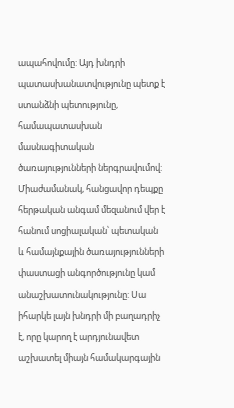ապահովումը: Այդ խնդրի պատասխանատվությունը պետք է ստանձնի պետությունը, համապատասխան մասնագիտական ծառայությունների ներգրավումով:
Միաժամանակ, հանցավոր դեպքը հերթական անգամ մեզանում վեր է հանում սոցիալական՝ պետական և համայնքային ծառայությունների փաստացի անգործությունը կամ անաշխատունակությունը: Սա իհարկե լայն խնդրի մի բաղադրիչ է, որը կարող է արդյունավետ աշխատել միայն համակարգային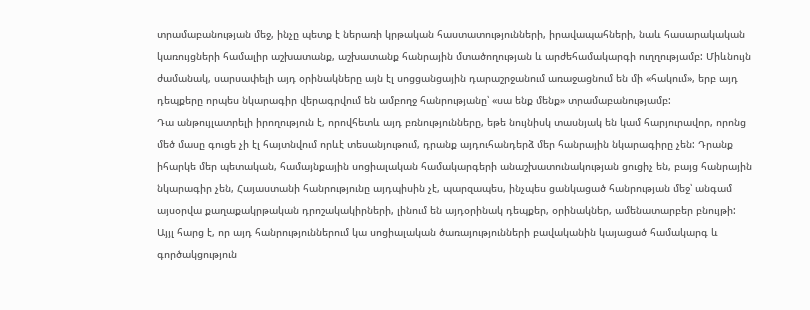տրամաբանության մեջ, ինչը պետք է ներառի կրթական հաստատությունների, իրավապահների, նաև հասարակական կառույցների համալիր աշխատանք, աշխատանք հանրային մտածողության և արժեհամակարգի ուղղությամբ: Միևնույն ժամանակ, սարսափելի այդ օրինակները այն էլ սոցցանցային դարաշրջանում առաջացնում են մի «հակում», երբ այդ դեպքերը որպես նկարագիր վերագրվում են ամբողջ հանրությանը՝ «սա ենք մենք» տրամաբանությամբ:
Դա անթույլատրելի իրողություն է, որովհետև այդ բռնությունները, եթե նույնիսկ տասնյակ են կամ հարյուրավոր, որոնց մեծ մասը գուցե չի էլ հայտնվում որևէ տեսանյութում, դրանք այդուհանդերձ մեր հանրային նկարագիրը չեն: Դրանք իհարկե մեր պետական, համայնքային սոցիալական համակարգերի անաշխատունակության ցուցիչ են, բայց հանրային նկարագիր չեն, Հայաստանի հանրությունը այդպիսին չէ, պարզապես, ինչպես ցանկացած հանրության մեջ՝ անգամ այսօրվա քաղաքակրթական դրոշակակիրների, լինում են այդօրինակ դեպքեր, օրինակներ, ամենատարբեր բնույթի: Այյլ հարց է, որ այդ հանրություններում կա սոցիալական ծառայությունների բավականին կայացած համակարգ և գործակցություն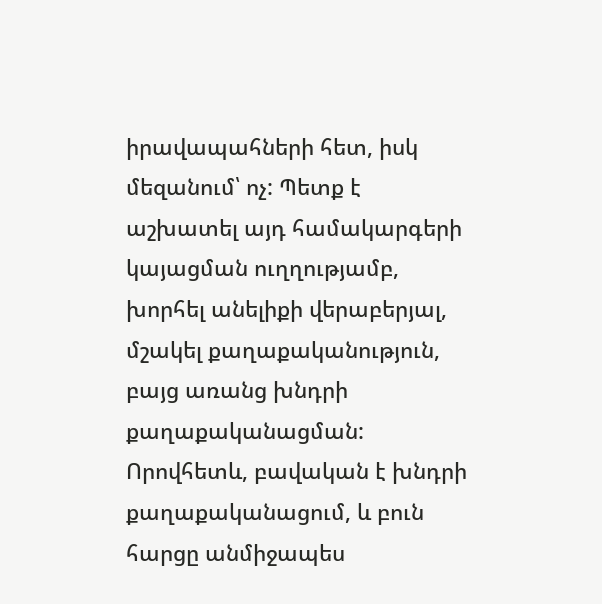իրավապահների հետ, իսկ մեզանում՝ ոչ: Պետք է աշխատել այդ համակարգերի կայացման ուղղությամբ, խորհել անելիքի վերաբերյալ, մշակել քաղաքականություն, բայց առանց խնդրի քաղաքականացման: Որովհետև, բավական է խնդրի քաղաքականացում, և բուն հարցը անմիջապես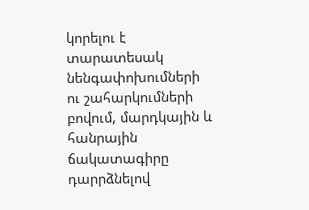կորելու է տարատեսակ նենգափոխումների ու շահարկումների բովում, մարդկային և հանրային ճակատագիրը դարրձնելով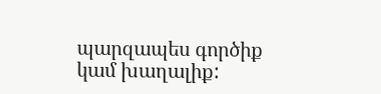պարզապես գործիք կամ խաղալիք: